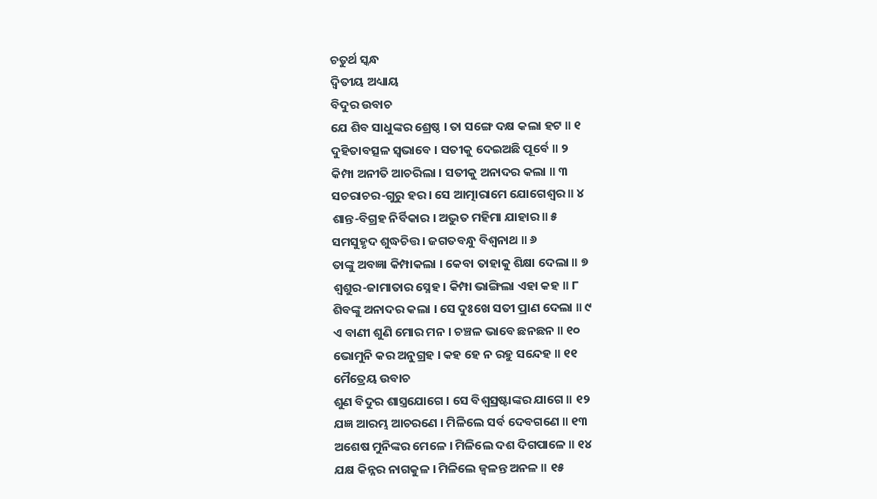ଚତୁର୍ଥ ସ୍କନ୍ଧ
ଦ୍ୱିତୀୟ ଅଧ୍ୟାୟ
ବିଦୁର ଉବାଚ
ଯେ ଶିବ ସାଧୁଙ୍କର ଶ୍ରେଷ୍ଠ । ତା ସଙ୍ଗେ ଦକ୍ଷ କଲା ହଟ ॥ ୧
ଦୁହିତାବତ୍ସଳ ସ୍ୱଭାବେ । ସତୀକୁ ଦେଇଅଛି ପୂର୍ବେ ॥ ୨
କିମ୍ପା ଅନୀତି ଆଚରିଲା । ସତୀକୁ ଅନାଦର କଲା ॥ ୩
ସଚରାଚର-ଗୁରୁ ହର । ସେ ଆତ୍ମାରାମେ ଯୋଗେଶ୍ୱର ॥ ୪
ଶାନ୍ତ-ବିଗ୍ରହ ନିର୍ବିକାର । ଅଦ୍ଭୁତ ମହିମା ଯାହାର ॥ ୫
ସମସୁହୃଦ ଶୁଦ୍ଧଚିତ୍ତ । ଜଗତବନ୍ଧୁ ବିଶ୍ୱନାଥ ॥ ୬
ତାଙ୍କୁ ଅବଜ୍ଞା କିମ୍ପାକଲା । କେବା ତାହାକୁ ଶିକ୍ଷା ଦେଲା ॥ ୭
ଶ୍ୱଶୁର-ଜାମାତାର ସ୍ନେହ । କିମ୍ପା ଭାଙ୍ଗିଲା ଏହା କହ ॥ ୮
ଶିବଙ୍କୁ ଅନାଦର କଲା । ସେ ଦୁଃଖେ ସତୀ ପ୍ରାଣ ଦେଲା ॥ ୯
ଏ ବାଣୀ ଶୁଣି ମୋର ମନ । ଚଞ୍ଚଳ ଭାବେ ଛନଛନ ॥ ୧୦
ଭୋମୁନି କର ଅନୁଗ୍ରହ । କହ ହେ ନ ରହୁ ସନ୍ଦେହ ॥ ୧୧
ମୈତ୍ରେୟ ଉବାଚ
ଶୁଣ ବିଦୁର ଶାସ୍ତ୍ରଯୋଗେ । ସେ ବିଶ୍ୱସ୍ରଷ୍ଟାଙ୍କର ଯାଗେ ॥ ୧୨
ଯଜ୍ଞ ଆରମ୍ଭ ଆଚରଣେ । ମିଳିଲେ ସର୍ବ ଦେବଗଣେ ॥ ୧୩
ଅଶେଷ ମୁନିଙ୍କର ମେଳେ । ମିଳିଲେ ଦଶ ଦିଗପାଳେ ॥ ୧୪
ଯକ୍ଷ କିନ୍ନର ନାଗକୁଳ । ମିଳିଲେ ଜ୍ୱଳନ୍ତ ଅନଳ ॥ ୧୫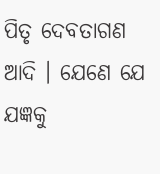ପିତୃ ଦେବତାଗଣ ଆଦି । ଯେଣେ ଯେ ଯଜ୍ଞକୁ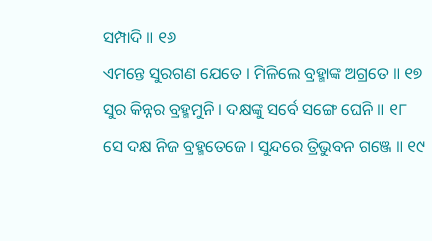ସମ୍ପାଦି ॥ ୧୬
ଏମନ୍ତେ ସୁରଗଣ ଯେତେ । ମିଳିଲେ ବ୍ରହ୍ମାଙ୍କ ଅଗ୍ରତେ ॥ ୧୭
ସୁର କିନ୍ନର ବ୍ରହ୍ମମୁନି । ଦକ୍ଷଙ୍କୁ ସର୍ବେ ସଙ୍ଗେ ଘେନି ॥ ୧୮
ସେ ଦକ୍ଷ ନିଜ ବ୍ରହ୍ମତେଜେ । ସୁନ୍ଦରେ ତ୍ରିଭୁବନ ଗଞ୍ଜେ ॥ ୧୯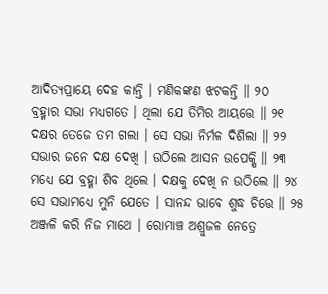ଆଦିତ୍ୟପ୍ରାୟେ ଦେହ କାନ୍ତି । ମଣିକଙ୍କଣ ଝଟକନ୍ତି ॥ ୨୦
ବ୍ରହ୍ମାର ସଭା ମଧ୍ୟଗତେ । ଥିଲା ଯେ ତିମିର ଆୟତ୍ତେ ॥ ୨୧
ଦକ୍ଷର ତେଜେ ତମ ଗଲା । ସେ ସଭା ନିର୍ମଳ ଦିଶିଲା ॥ ୨୨
ସଭାର ଜନେ ଦକ୍ଷ ଦେଖି । ଉଠିଲେ ଆସନ ଉପେକ୍ଷି ॥ ୨୩
ମଧ୍ୟେ ଯେ ବ୍ରହ୍ମା ଶିବ ଥିଲେ । ଦକ୍ଷକୁ ଦେଖି ନ ଉଠିଲେ ॥ ୨୪
ସେ ସଭାମଧ୍ୟେ ମୁନି ଯେତେ । ସାନନ୍ଦ ଭାବେ ଶୁଦ୍ଧ ଚିତ୍ତେ ॥ ୨୫
ଅଞ୍ଜଳି କରି ନିଜ ମାଥେ । ରୋମାଞ୍ଚ ଅଶ୍ରୁଜଳ ନେତ୍ରେ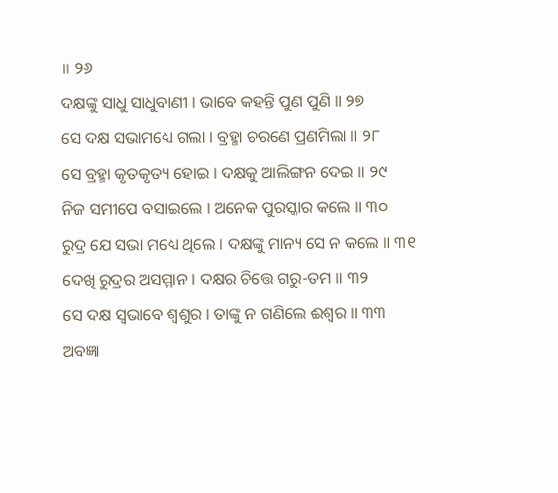॥ ୨୬
ଦକ୍ଷଙ୍କୁ ସାଧୁ ସାଧୁବାଣୀ । ଭାବେ କହନ୍ତି ପୁଣ ପୁଣି ॥ ୨୭
ସେ ଦକ୍ଷ ସଭାମଧ୍ୟେ ଗଲା । ବ୍ରହ୍ମା ଚରଣେ ପ୍ରଣମିଲା ॥ ୨୮
ସେ ବ୍ରହ୍ମା କୃତକୃତ୍ୟ ହୋଇ । ଦକ୍ଷକୁ ଆଲିଙ୍ଗନ ଦେଇ ॥ ୨୯
ନିଜ ସମୀପେ ବସାଇଲେ । ଅନେକ ପୁରସ୍କାର କଲେ ॥ ୩୦
ରୁଦ୍ର ଯେ ସଭା ମଧ୍ୟେ ଥିଲେ । ଦକ୍ଷଙ୍କୁ ମାନ୍ୟ ସେ ନ କଲେ ॥ ୩୧
ଦେଖି ରୁଦ୍ରର ଅସମ୍ମାନ । ଦକ୍ଷର ଚିତ୍ତେ ଗରୁ-ତମ ॥ ୩୨
ସେ ଦକ୍ଷ ସ୍ୱଭାବେ ଶ୍ୱଶୁର । ତାଙ୍କୁ ନ ଗଣିଲେ ଈଶ୍ୱର ॥ ୩୩
ଅବଜ୍ଞା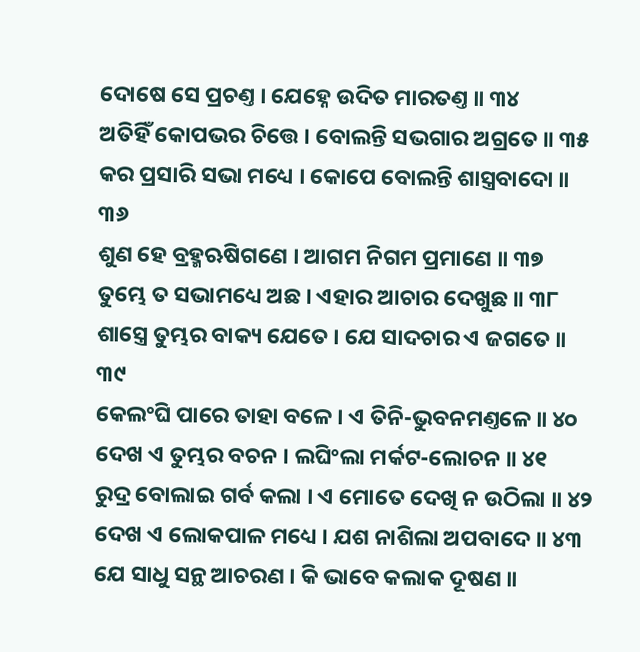ଦୋଷେ ସେ ପ୍ରଚଣ୍ତ । ଯେହ୍ନେ ଉଦିତ ମାରତଣ୍ତ ॥ ୩୪
ଅତିହିଁ କୋପଭର ଚିତ୍ତେ । ବୋଲନ୍ତି ସଭଗାର ଅଗ୍ରତେ ॥ ୩୫
କର ପ୍ରସାରି ସଭା ମଧ୍ୟେ । କୋପେ ବୋଲନ୍ତି ଶାସ୍ତ୍ରବାଦୋ ॥ ୩୬
ଶୁଣ ହେ ବ୍ରହ୍ମଋଷିଗଣେ । ଆଗମ ନିଗମ ପ୍ରମାଣେ ॥ ୩୭
ତୁମ୍ଭେ ତ ସଭାମଧ୍ୟେ ଅଛ । ଏହାର ଆଚାର ଦେଖୁଛ ॥ ୩୮
ଶାସ୍ତ୍ରେ ତୁମ୍ଭର ବାକ୍ୟ ଯେତେ । ଯେ ସାଦଚାର ଏ ଜଗତେ ॥ ୩୯
କେଲଂଘି ପାରେ ତାହା ବଳେ । ଏ ତିନି-ଭୁବନମଣ୍ତଳେ ॥ ୪୦
ଦେଖ ଏ ତୁମ୍ଭର ବଚନ । ଲଘିଂଲା ମର୍କଟ-ଲୋଚନ ॥ ୪୧
ରୁଦ୍ର ବୋଲାଇ ଗର୍ବ କଲା । ଏ ମୋତେ ଦେଖି ନ ଉଠିଲା ॥ ୪୨
ଦେଖ ଏ ଲୋକପାଳ ମଧ୍ୟେ । ଯଶ ନାଶିଲା ଅପବାଦେ ॥ ୪୩
ଯେ ସାଧୁ ସନ୍ଥ ଆଚରଣ । କି ଭାବେ କଲାକ ଦୂଷଣ ॥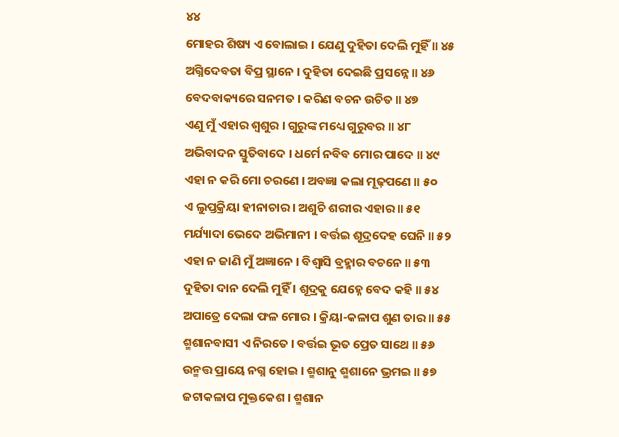୪୪
ମୋହର ଶିଷ୍ୟ ଏ ବୋଲାଇ । ଯେଣୁ ଦୁହିତା ଦେଲି ମୁହିଁ ॥ ୪୫
ଅଗ୍ନିଦେବତା ବିପ୍ର ସ୍ଥାନେ । ଦୁହିତା ଦେଇଛି ପ୍ରସନ୍ନେ ॥ ୪୬
ବେଦବାକ୍ୟରେ ସନମତ । କରିଣ ବଚନ ଉଚିତ ॥ ୪୭
ଏଣୁ ମୁଁ ଏହାର ଶ୍ୱଶୁର । ଗୁରୁଙ୍କ ମଧ୍ୟେ ଗୁରୁବର ॥ ୪୮
ଅଭିବାଦନ ସ୍ତୁତିବାଦେ । ଧର୍ମେ ନବିବ ମୋର ପାଦେ ॥ ୪୯
ଏହା ନ କରି ମୋ ଚରଣେ । ଅବଜ୍ଞା କଲା ମୂଢ଼ପଣେ ॥ ୫୦
ଏ ଲୁପ୍ତକ୍ରିୟା ହୀନାଚାର । ଅଶୁଚି ଶରୀର ଏହାର ॥ ୫୧
ମର୍ଯ୍ୟାଦା ଭେଦେ ଅଭିମାନୀ । ବର୍ତ୍ତଇ ଶୂଦ୍ରଦେହ ଘେନି ॥ ୫୨
ଏହା ନ ଜାଣି ମୁଁ ଅଜ୍ଞାନେ । ବିଶ୍ୱାସି ବ୍ରହ୍ମାର ବଚନେ ॥ ୫୩
ଦୁହିତା ଦାନ ଦେଲି ମୁହିଁ । ଶୂଦ୍ରକୁ ଯେହ୍ନେ ବେଦ କହି ॥ ୫୪
ଅପାତ୍ରେ ଦେଲା ଫଳ ମୋର । କ୍ରିୟା-କଳାପ ଶୁଣ ତାର ॥ ୫୫
ଶ୍ମଶାନବାସୀ ଏ ନିରତେ । ବର୍ତ୍ତଇ ଭୂତ ପ୍ରେତ ସାଥେ ॥ ୫୬
ଉନ୍ମତ୍ତ ପ୍ରାୟେ ନଗ୍ନ ହୋଇ । ଶ୍ମଶାନୁ ଶ୍ମଶାନେ ଭ୍ରମଇ ॥ ୫୭
ଜଟାକଳାପ ମୁକ୍ତକେଶ । ଶ୍ମଶାନ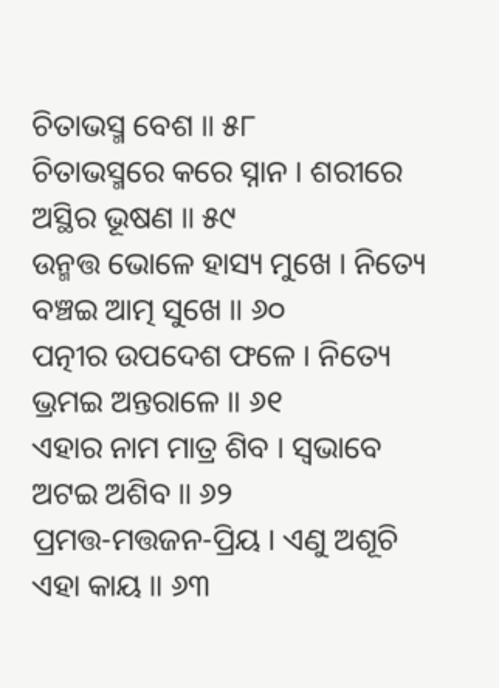ଚିତାଭସ୍ମ ବେଶ ॥ ୫୮
ଚିତାଭସ୍ମରେ କରେ ସ୍ନାନ । ଶରୀରେ ଅସ୍ଥିର ଭୂଷଣ ॥ ୫୯
ଉନ୍ମତ୍ତ ଭୋଳେ ହାସ୍ୟ ମୁଖେ । ନିତ୍ୟେ ବଞ୍ଚଇ ଆତ୍ମ ସୁଖେ ॥ ୬୦
ପତ୍ନୀର ଉପଦେଶ ଫଳେ । ନିତ୍ୟେ ଭ୍ରମଇ ଅନ୍ତରାଳେ ॥ ୬୧
ଏହାର ନାମ ମାତ୍ର ଶିବ । ସ୍ୱଭାବେ ଅଟଇ ଅଶିବ ॥ ୬୨
ପ୍ରମତ୍ତ-ମତ୍ତଜନ-ପ୍ରିୟ । ଏଣୁ ଅଶୂଚି ଏହା କାୟ ॥ ୬୩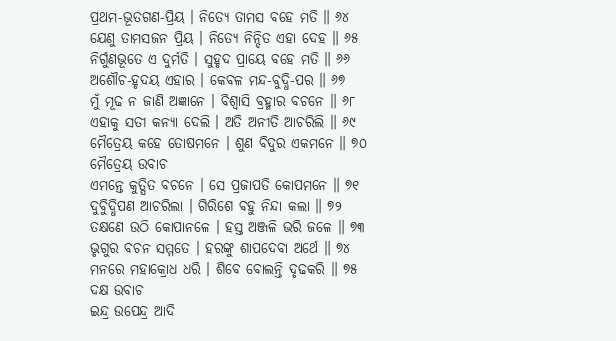ପ୍ରଥମ-ଭୂତଗଣ-ପ୍ରିୟ । ନିତ୍ୟେ ତାମସ ବହେ ମତି ॥ ୬୪
ଯେଣୁ ତାମସଜନ ପ୍ରିୟ । ନିତ୍ୟେ ନିନ୍ଦିତ ଏହା ଦେହ ॥ ୬୫
ନିର୍ଗୁଣଭୂତେ ଏ ଦୁର୍ମତି । ସୁହୃଦ ପ୍ରାୟେ ବହେ ମତି ॥ ୬୬
ଅଶୌଚ-ହୃଦୟ ଏହାର । କେବଳ ମନ୍ଦ-ବୁଦ୍ଧି-ପର ॥ ୬୭
ମୁଁ ମୂଢ ନ ଜାଣି ଅଜ୍ଞାନେ । ବିଶ୍ୱାସି ବ୍ରହ୍ମାର ବଚନେ ॥ ୬୮
ଏହାକୁ ସତୀ କନ୍ୟା ଦେଲି । ଅତି ଅନୀତି ଆଚରିଲି ॥ ୬୯
ମୈତ୍ରେୟ କହେ ତୋଷମନେ । ଶୁଣ ବିଦୁର ଏକମନେ ॥ ୭୦
ମୈତ୍ରେୟ ଉବାଚ
ଏମନ୍ତେ କୁତ୍ସିତ ବଚନେ । ସେ ପ୍ରଜାପତି କୋପମନେ ॥ ୭୧
ଦୁବିୁଦ୍ଧିପଣ ଆଚରିଲା । ଗିରିଶେ ବହୁ ନିନ୍ଦା କଲା ॥ ୭୨
ତକ୍ଷଣେ ଉଠି କୋପାନଳେ । ହସ୍ତ ଅଞ୍ଜଳି ଭରି ଜଳେ ॥ ୭୩
ଭୃଗୁର ବଚନ ସମ୍ମତେ । ହରଙ୍କୁ ଶାପଦେବା ଅର୍ଥେ ॥ ୭୪
ମନରେ ମହାକ୍ରୋଧ ଧରି । ଶିବେ ବୋଲନ୍ତି ଦୃଢକରି ॥ ୭୫
ଦକ୍ଷ ଉବାଚ
ଇନ୍ଦ୍ର ଉପେନ୍ଦ୍ର ଆଦି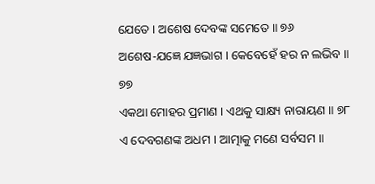ଯେତେ । ଅଶେଷ ଦେବଙ୍କ ସମେତେ ॥ ୭୬
ଅଶେଷ-ଯଜ୍ଞେ ଯଜ୍ଞଭାଗ । କେବେହେଁ ହର ନ ଲଭିବ ॥ ୭୭
ଏକଥା ମୋହର ପ୍ରମାଣ । ଏଥକୁ ସାକ୍ଷ୍ୟ ନାରାୟଣ ॥ ୭୮
ଏ ଦେବଗଣଙ୍କ ଅଧମ । ଆତ୍ମାକୁ ମଣେ ସର୍ବସମ ॥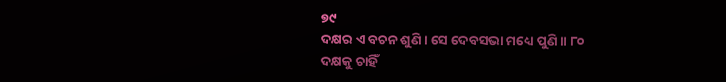୭୯
ଦକ୍ଷର ଏ ବଚନ ଶୁଣି । ସେ ଦେବସଭା ମଧ୍ୟେ ପୁଣି ॥ ୮୦
ଦକ୍ଷକୁ ଚାହିଁ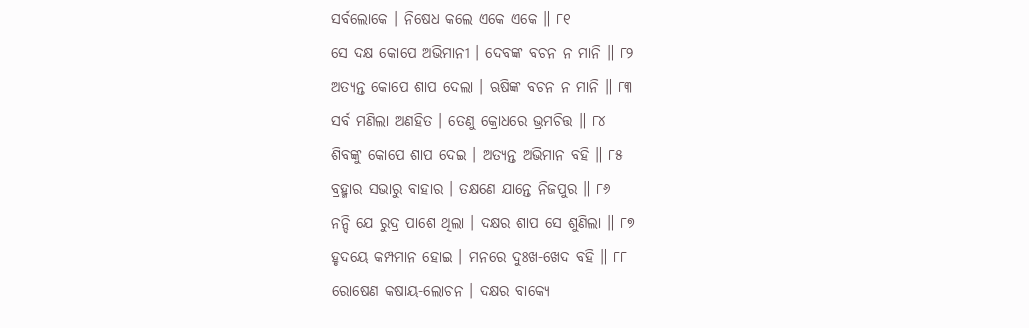ସର୍ବଲୋକେ । ନିଷେଧ କଲେ ଏକେ ଏକେ ॥ ୮୧
ସେ ଦକ୍ଷ କୋପେ ଅଭିମାନୀ । ଦେବଙ୍କ ବଚନ ନ ମାନି ॥ ୮୨
ଅତ୍ୟନ୍ତ କୋପେ ଶାପ ଦେଲା । ଋଷିଙ୍କ ବଚନ ନ ମାନି ॥ ୮୩
ସର୍ବ ମଣିଲା ଅଣହିତ । ତେଣୁ କ୍ରୋଧରେ ଭ୍ରମଚିତ୍ତ ॥ ୮୪
ଶିବଙ୍କୁ କୋପେ ଶାପ ଦେଇ । ଅତ୍ୟନ୍ତ ଅଭିମାନ ବହି ॥ ୮୫
ବ୍ରହ୍ମାର ସଭାରୁ ବାହାର । ତକ୍ଷଣେ ଯାନ୍ତେ ନିଜପୁର ॥ ୮୬
ନନ୍ଦି ଯେ ରୁଦ୍ର ପାଶେ ଥିଲା । ଦକ୍ଷର ଶାପ ସେ ଶୁଣିଲା ॥ ୮୭
ହୃଦୟେ କମ୍ପମାନ ହୋଇ । ମନରେ ଦୁଃଖ-ଖେଦ ବହି ॥ ୮୮
ରୋଷେଣ କଷାୟ-ଲୋଚନ । ଦକ୍ଷର ବାକ୍ୟେ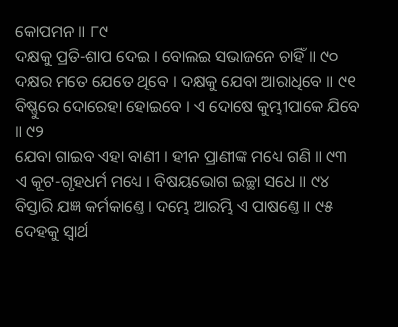କୋପମନ ॥ ୮୯
ଦକ୍ଷକୁ ପ୍ରତି-ଶାପ ଦେଇ । ବୋଲଇ ସଭାଜନେ ଚାହିଁ ॥ ୯୦
ଦକ୍ଷର ମତେ ଯେତେ ଥିବେ । ଦକ୍ଷକୁ ଯେବା ଆରାଧିବେ ॥ ୯୧
ବିଷ୍ଣୁରେ ଦୋରେହା ହୋଇବେ । ଏ ଦୋଷେ କୁମ୍ଭୀପାକେ ଯିବେ ॥ ୯୨
ଯେବା ଗାଇବ ଏହା ବାଣୀ । ହୀନ ପ୍ରାଣୀଙ୍କ ମଧ୍ୟେ ଗଣି ॥ ୯୩
ଏ କୂଟ-ଗୃହଧର୍ମ ମଧ୍ୟେ । ବିଷୟଭୋଗ ଇଚ୍ଛା ସଧେ ॥ ୯୪
ବିସ୍ତାରି ଯଜ୍ଞ କର୍ମକାଣ୍ତେ । ଦମ୍ଭେ ଆରମ୍ଭି ଏ ପାଷଣ୍ତେ ॥ ୯୫
ଦେହକୁ ସ୍ୱାର୍ଥ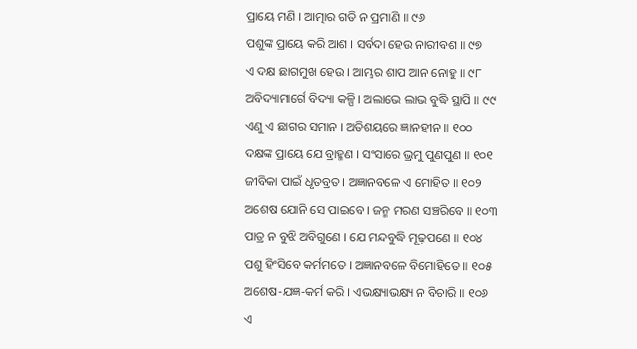ପ୍ରାୟେ ମଣି । ଆତ୍ମାର ଗତି ନ ପ୍ରମାଣି ॥ ୯୬
ପଶୁଙ୍କ ପ୍ରାୟେ କରି ଆଶ । ସର୍ବଦା ହେଉ ନାରୀବଶ ॥ ୯୭
ଏ ଦକ୍ଷ ଛାଗମୁଖ ହେଉ । ଆମ୍ଭର ଶାପ ଆନ ନୋହୁ ॥ ୯୮
ଅବିଦ୍ୟାମାର୍ଗେ ବିଦ୍ୟା କଳ୍ପି । ଅଲାଭେ ଲାଭ ବୁଦ୍ଧି ସ୍ଥାପି ॥ ୯୯
ଏଣୁ ଏ ଛାଗର ସମାନ । ଅତିଶୟରେ ଜ୍ଞାନହୀନ ॥ ୧୦୦
ଦକ୍ଷଙ୍କ ପ୍ରାୟେ ଯେ ବ୍ରାହ୍ମଣ । ସଂସାରେ ଭ୍ରମୁ ପୁଣପୁଣ ॥ ୧୦୧
ଜୀବିକା ପାଇଁ ଧୃତବ୍ରତ । ଅଜ୍ଞାନବଳେ ଏ ମୋହିତ ॥ ୧୦୨
ଅଶେଷ ଯୋନି ସେ ପାଇବେ । ଜନ୍ମ ମରଣ ସଞ୍ଚରିବେ ॥ ୧୦୩
ପାତ୍ର ନ ବୁଝି ଅବିଗୁଣେ । ଯେ ମନ୍ଦବୁଦ୍ଧି ମୂଢ଼ପଣେ ॥ ୧୦୪
ପଶୁ ହିଂସିବେ କର୍ମମତେ । ଅଜ୍ଞାନବଳେ ବିମୋହିତେ ॥ ୧୦୫
ଅଶେଷ-ଯଜ୍ଞ-କର୍ମ କରି । ଏଭକ୍ଷ୍ୟାଭକ୍ଷ୍ୟ ନ ବିଚାରି ॥ ୧୦୬
ଏ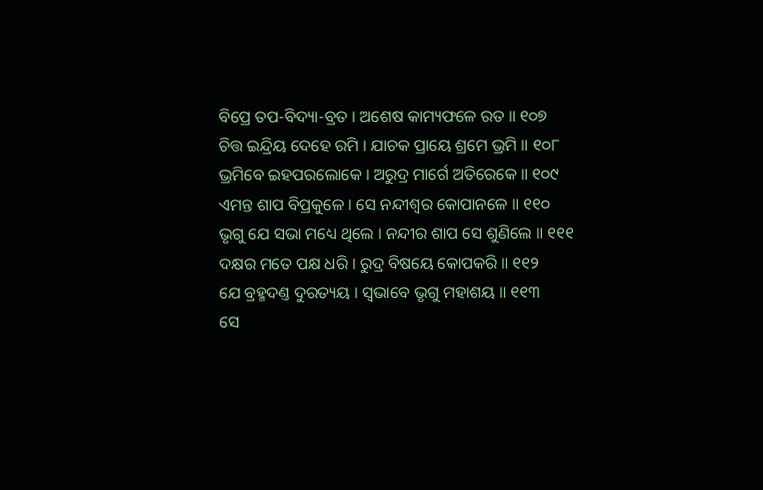ବିପ୍ରେ ତପ-ବିଦ୍ୟା-ବ୍ରତ । ଅଶେଷ କାମ୍ୟଫଳେ ରତ ॥ ୧୦୭
ଚିତ୍ତ ଇନ୍ଦ୍ରିୟ ଦେହେ ରମି । ଯାଚକ ପ୍ରାୟେ ଶ୍ରମେ ଭ୍ରମି ॥ ୧୦୮
ଭ୍ରମିବେ ଇହପରଲୋକେ । ଅରୁଦ୍ର ମାର୍ଗେ ଅତିରେକେ ॥ ୧୦୯
ଏମନ୍ତ ଶାପ ବିପ୍ରକୁଳେ । ସେ ନନ୍ଦୀଶ୍ୱର କୋପାନଳେ ॥ ୧୧୦
ଭୃଗୁ ଯେ ସଭା ମଧ୍ୟେ ଥିଲେ । ନନ୍ଦୀର ଶାପ ସେ ଶୁଣିଲେ ॥ ୧୧୧
ଦକ୍ଷର ମତେ ପକ୍ଷ ଧରି । ରୁଦ୍ର ବିଷୟେ କୋପକରି ॥ ୧୧୨
ଯେ ବ୍ରହ୍ମଦଣ୍ତ ଦୁରତ୍ୟୟ । ସ୍ୱଭାବେ ଭୃଗୁ ମହାଶୟ ॥ ୧୧୩
ସେ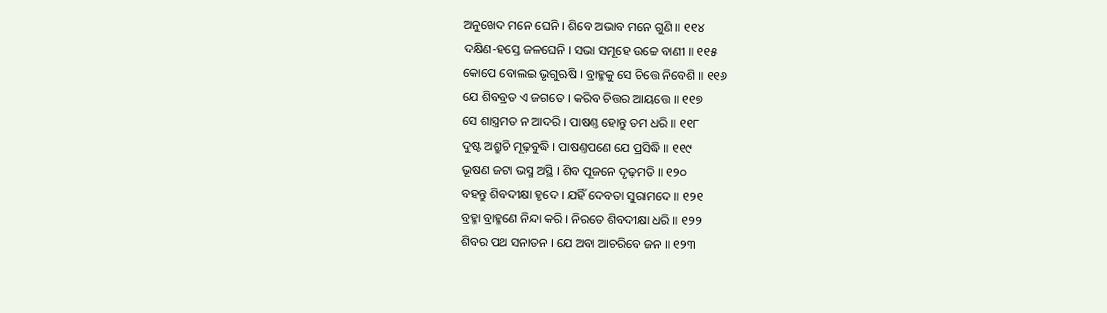ଅନୁଖେଦ ମନେ ଘେନି । ଶିବେ ଅଭାବ ମନେ ଗୁଣି ॥ ୧୧୪
ଦକ୍ଷିଣ-ହସ୍ତେ ଜଳଘେନି । ସଭା ସମୂହେ ଉଚ୍ଚେ ବାଣୀ ॥ ୧୧୫
କୋପେ ବୋଲଇ ଭୃଗୁଋଷି । ବ୍ରାହ୍ମକୁ ସେ ଚିତ୍ତେ ନିବେଶି ॥ ୧୧୬
ଯେ ଶିବବ୍ରତ ଏ ଜଗତେ । କରିବ ଚିତ୍ତର ଆୟତ୍ତେ ॥ ୧୧୭
ସେ ଶାସ୍ତ୍ରମତ ନ ଆଦରି । ପାଷଣ୍ତ ହୋନ୍ତୁ ତମ ଧରି ॥ ୧୧୮
ଦୁଷ୍ଟ ଅଶ୍ରୁଚି ମୂଢ଼ବୁଦ୍ଧି । ପାଷଣ୍ତପଣେ ଯେ ପ୍ରସିଦ୍ଧି ॥ ୧୧୯
ଭୂଷଣ ଜଟା ଭସ୍ମ ଅସ୍ଥି । ଶିବ ପୂଜନେ ଦୃଢ଼ମତି ॥ ୧୨୦
ବହନ୍ତୁ ଶିବଦୀକ୍ଷା ହୃଦେ । ଯହିଁ ଦେବତା ସୁରାମଦେ ॥ ୧୨୧
ବ୍ରହ୍ମା ବ୍ରାହ୍ମଣେ ନିନ୍ଦା କରି । ନିରତେ ଶିବଦୀକ୍ଷା ଧରି ॥ ୧୨୨
ଶିବର ପଥ ସନାତନ । ଯେ ଅବା ଆଚରିବେ ଜନ ॥ ୧୨୩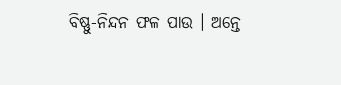ବିଷ୍ଣୁ-ନିନ୍ଦନ ଫଳ ପାଉ । ଅନ୍ତେ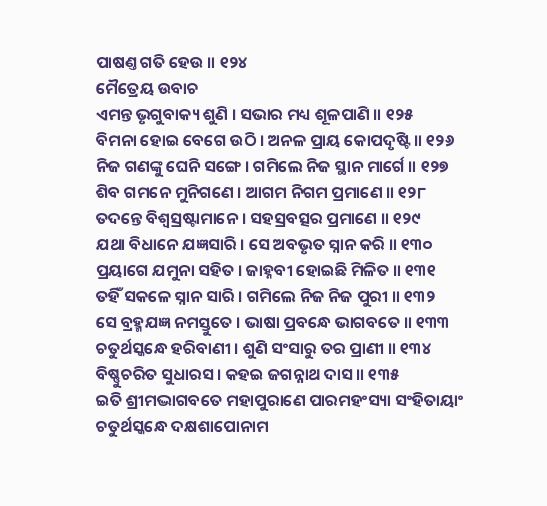ପାଷଣ୍ତ ଗତି ହେଉ ॥ ୧୨୪
ମୈତ୍ରେୟ ଉବାଚ
ଏମନ୍ତ ଭୃଗୁବାକ୍ୟ ଶୁଣି । ସଭାର ମଧ୍ୟ ଶୂଳପାଣି ॥ ୧୨୫
ବିମନା ହୋଇ ବେଗେ ଉଠି । ଅନଳ ପ୍ରାୟ କୋପଦୃଷ୍ଟି ॥ ୧୨୬
ନିଜ ଗଣଙ୍କୁ ଘେନି ସଙ୍ଗେ । ଗମିଲେ ନିଜ ସ୍ଥାନ ମାର୍ଗେ ॥ ୧୨୭
ଶିବ ଗମନେ ମୁନିଗଣେ । ଆଗମ ନିଗମ ପ୍ରମାଣେ ॥ ୧୨୮
ତଦନ୍ତେ ବିଶ୍ୱସ୍ରଷ୍ଟାମାନେ । ସହସ୍ରବତ୍ସର ପ୍ରମାଣେ ॥ ୧୨୯
ଯଥା ବିଧାନେ ଯଜ୍ଞସାରି । ସେ ଅବଭୃତ ସ୍ନାନ କରି ॥ ୧୩୦
ପ୍ରୟାଗେ ଯମୁନା ସହିତ । ଜାହ୍ନବୀ ହୋଇଛି ମିଳିତ ॥ ୧୩୧
ତହିଁ ସକଳେ ସ୍ନାନ ସାରି । ଗମିଲେ ନିଜ ନିଜ ପୁରୀ ॥ ୧୩୨
ସେ ବ୍ରହ୍ମଯଜ୍ଞ ନମସ୍ତୁତେ । ଭାଷା ପ୍ରବନ୍ଧେ ଭାଗବତେ ॥ ୧୩୩
ଚତୁର୍ଥସ୍କନ୍ଧେ ହରିବାଣୀ । ଶୁଣି ସଂସାରୁ ତର ପ୍ରାଣୀ ॥ ୧୩୪
ବିଷ୍ଣୁଚରିତ ସୁଧାରସ । କହଇ ଜଗନ୍ନାଥ ଦାସ ॥ ୧୩୫
ଇତି ଶ୍ରୀମଦ୍ଭାଗବତେ ମହାପୁରାଣେ ପାରମହଂସ୍ୟା ସଂହିତାୟାଂ
ଚତୁର୍ଥସ୍କନ୍ଧେ ଦକ୍ଷଶାପୋନାମ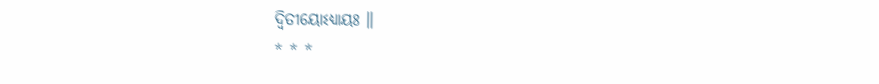ଦ୍ଵିତୀୟୋଽଧ୍ୟାୟଃ ॥
* * *